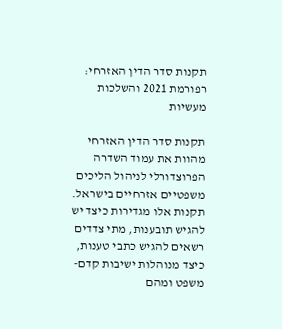תקנות סדר הדין האזרחי: רפורמת 2021 והשלכות מעשיות

תקנות סדר הדין האזרחי מהוות את עמוד השדרה הפרוצדורלי לניהול הליכים משפטיים אזרחיים בישראל. תקנות אלו מגדירות כיצד יש להגיש תובענות, מתי צדדים רשאים להגיש כתבי טענות, כיצד מנוהלות ישיבות קדם-משפט ומהם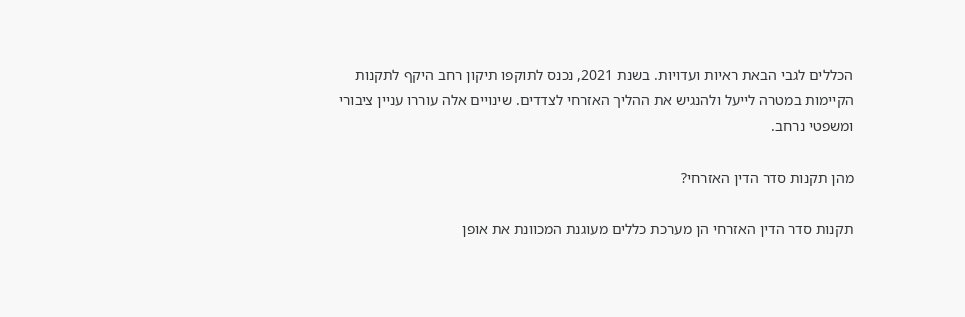הכללים לגבי הבאת ראיות ועדויות. בשנת 2021, נכנס לתוקפו תיקון רחב היקף לתקנות הקיימות במטרה לייעל ולהנגיש את ההליך האזרחי לצדדים. שינויים אלה עוררו עניין ציבורי ומשפטי נרחב.

מהן תקנות סדר הדין האזרחי?

תקנות סדר הדין האזרחי הן מערכת כללים מעוגנת המכוונת את אופן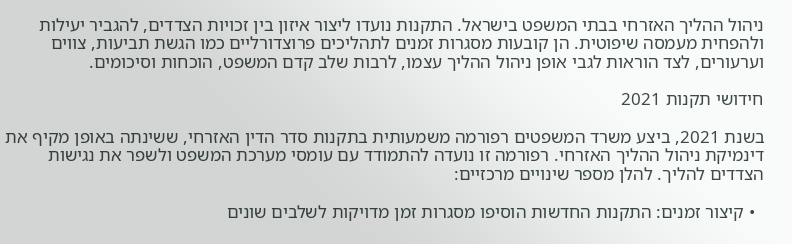ניהול ההליך האזרחי בבתי המשפט בישראל. התקנות נועדו ליצור איזון בין זכויות הצדדים, להגביר יעילות ולהפחית מעמסה שיפוטית. הן קובעות מסגרות זמנים לתהליכים פרוצדורליים כמו הגשת תביעות, צווים וערעורים, לצד הוראות לגבי אופן ניהול ההליך עצמו, לרבות שלב קדם המשפט, הוכחות וסיכומים.

חידושי תקנות 2021

בשנת 2021, ביצע משרד המשפטים רפורמה משמעותית בתקנות סדר הדין האזרחי, ששינתה באופן מקיף את דינמיקת ניהול ההליך האזרחי. רפורמה זו נועדה להתמודד עם עומסי מערכת המשפט ולשפר את נגישות הצדדים להליך. להלן מספר שינויים מרכזיים:

  • קיצור זמנים: התקנות החדשות הוסיפו מסגרות זמן מדויקות לשלבים שונים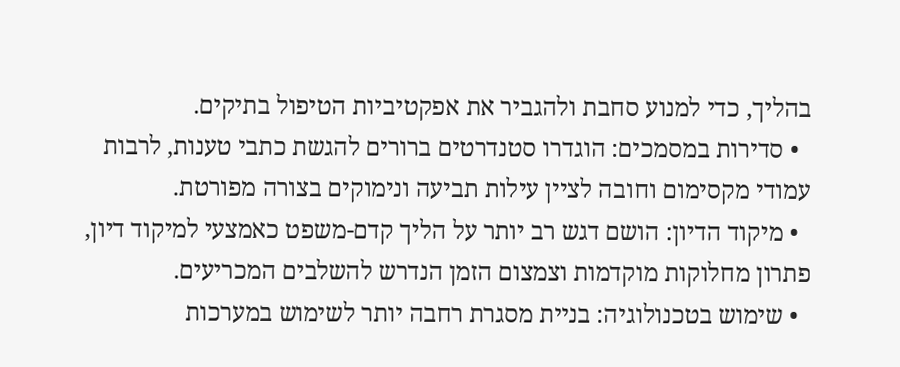בהליך, כדי למנוע סחבת ולהגביר את אפקטיביות הטיפול בתיקים.
  • סדירות במסמכים: הוגדרו סטנדרטים ברורים להגשת כתבי טענות, לרבות עמודי מקסימום וחובה לציין עילות תביעה ונימוקים בצורה מפורטת.
  • מיקוד הדיון: הושם דגש רב יותר על הליך קדם-משפט כאמצעי למיקוד דיון, פתרון מחלוקות מוקדמות וצמצום הזמן הנדרש להשלבים המכריעים.
  • שימוש בטכנולוגיה: בניית מסגרת רחבה יותר לשימוש במערכות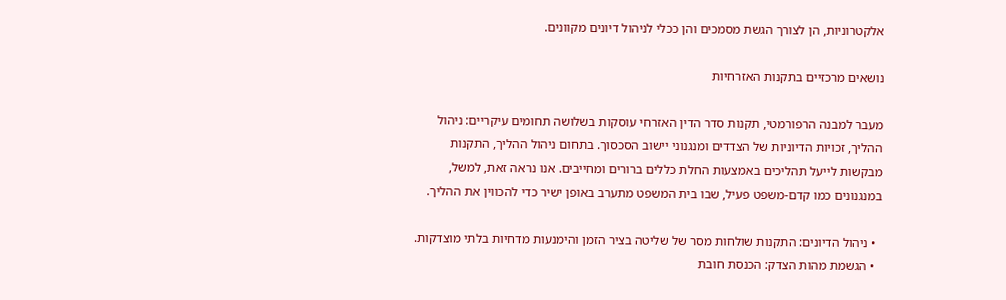אלקטרוניות, הן לצורך הגשת מסמכים והן ככלי לניהול דיונים מקוונים.

נושאים מרכזיים בתקנות האזרחיות

מעבר למבנה הרפורמטי, תקנות סדר הדין האזרחי עוסקות בשלושה תחומים עיקריים: ניהול ההליך, זכויות הדיוניות של הצדדים ומנגנוני יישוב הסכסוך. בתחום ניהול ההליך, התקנות מבקשות לייעל תהליכים באמצעות החלת כללים ברורים ומחייבים. אנו נראה זאת, למשל, במנגנונים כמו קדם-משפט פעיל, שבו בית המשפט מתערב באופן ישיר כדי להכווין את ההליך.

  • ניהול הדיונים: התקנות שולחות מסר של שליטה בציר הזמן והימנעות מדחיות בלתי מוצדקות.
  • הגשמת מהות הצדק: הכנסת חובת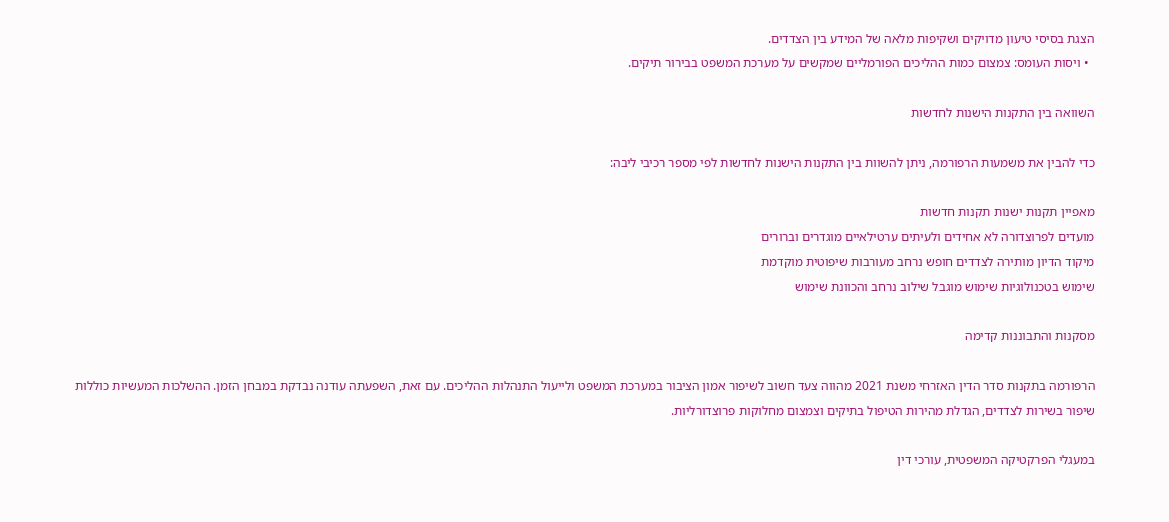הצגת בסיסי טיעון מדויקים ושקיפות מלאה של המידע בין הצדדים.
  • ויסות העומס: צמצום כמות ההליכים הפורמליים שמקשים על מערכת המשפט בבירור תיקים.

השוואה בין התקנות הישנות לחדשות

כדי להבין את משמעות הרפורמה, ניתן להשוות בין התקנות הישנות לחדשות לפי מספר רכיבי ליבה:

מאפיין תקנות ישנות תקנות חדשות
מועדים לפרוצדורה לא אחידים ולעיתים ערטילאיים מוגדרים וברורים
מיקוד הדיון מותירה לצדדים חופש נרחב מעורבות שיפוטית מוקדמת
שימוש בטכנולוגיות שימוש מוגבל שילוב נרחב והכוונת שימוש

מסקנות והתבוננות קדימה

הרפורמה בתקנות סדר הדין האזרחי משנת 2021 מהווה צעד חשוב לשיפור אמון הציבור במערכת המשפט ולייעול התנהלות ההליכים. עם זאת, השפעתה עודנה נבדקת במבחן הזמן. ההשלכות המעשיות כוללות שיפור בשירות לצדדים, הגדלת מהירות הטיפול בתיקים וצמצום מחלוקות פרוצדורליות.

במעגלי הפרקטיקה המשפטית, עורכי דין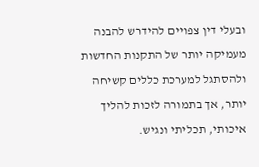ובעלי דין צפויים להידרש להבנה מעמיקה יותר של התקנות החדשות ולהסתגל למערכת כללים קשיחה יותר, אך בתמורה לזכות להליך איכותי, תכליתי ונגיש.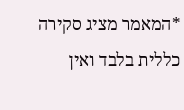*המאמר מציג סקירה כללית בלבד ואין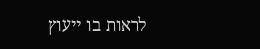לראות בו ייעוץ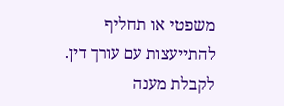משפטי או תחליף להתייעצות עם עורך דין. לקבלת מענה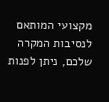מקצועי המותאם לנסיבות המקרה שלכם, ניתן לפנות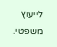לייעוץ משפטי.